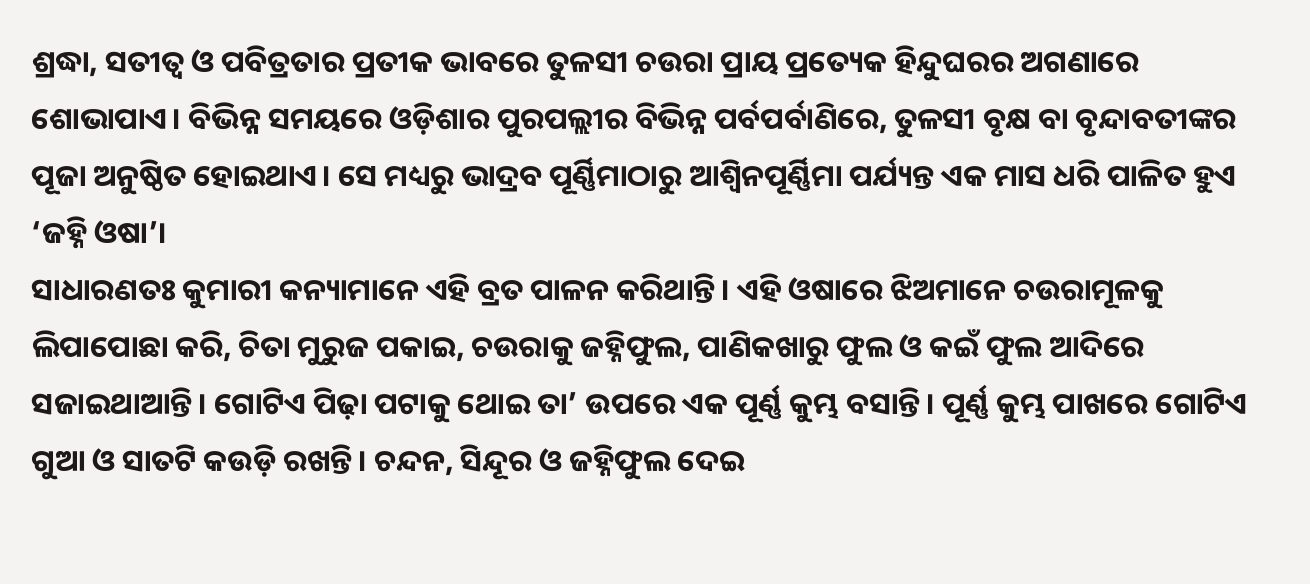ଶ୍ରଦ୍ଧା, ସତୀତ୍ୱ ଓ ପବିତ୍ରତାର ପ୍ରତୀକ ଭାବରେ ତୁଳସୀ ଚଉରା ପ୍ରାୟ ପ୍ରତ୍ୟେକ ହିନ୍ଦୁଘରର ଅଗଣାରେ ଶୋଭାପାଏ। ବିଭିନ୍ନ ସମୟରେ ଓଡ଼ିଶାର ପୁରପଲ୍ଲୀର ବିଭିନ୍ନ ପର୍ବପର୍ବାଣିରେ, ତୁଳସୀ ବୃକ୍ଷ ବା ବୃନ୍ଦାବତୀଙ୍କର ପୂଜା ଅନୁଷ୍ଠିତ ହୋଇଥାଏ। ସେ ମଧ୍ୟରୁ ଭାଦ୍ରବ ପୂର୍ଣ୍ଣିମାଠାରୁ ଆଶ୍ୱିନପୂର୍ଣ୍ଣିମା ପର୍ଯ୍ୟନ୍ତ ଏକ ମାସ ଧରି ପାଳିତ ହୁଏ ‘ଜହ୍ନି ଓଷା’।
ସାଧାରଣତଃ କୁମାରୀ କନ୍ୟାମାନେ ଏହି ବ୍ରତ ପାଳନ କରିଥାନ୍ତି। ଏହି ଓଷାରେ ଝିଅମାନେ ଚଉରାମୂଳକୁ ଲିପାପୋଛା କରି, ଚିତା ମୁରୁଜ ପକାଇ, ଚଉରାକୁ ଜହ୍ନିଫୁଲ, ପାଣିକଖାରୁ ଫୁଲ ଓ କଇଁ ଫୁଲ ଆଦିରେ ସଜାଇଥାଆନ୍ତି। ଗୋଟିଏ ପିଢ଼ା ପଟାକୁ ଥୋଇ ତା’ ଉପରେ ଏକ ପୂର୍ଣ୍ଣ କୁମ୍ଭ ବସାନ୍ତି। ପୂର୍ଣ୍ଣ କୁମ୍ଭ ପାଖରେ ଗୋଟିଏ ଗୁଆ ଓ ସାତଟି କଉଡ଼ି ରଖନ୍ତି। ଚନ୍ଦନ, ସିନ୍ଦୂର ଓ ଜହ୍ନିଫୁଲ ଦେଇ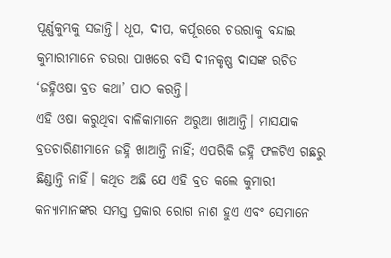ପୂର୍ଣ୍ଣକୁମ୍ଭକୁ ସଜାନ୍ତି। ଧୂପ, ଦୀପ, କର୍ପୂରରେ ଚଉରାକୁ ବନ୍ଦାଇ କୁମାରୀମାନେ ଚଉରା ପାଖରେ ବସି ଦୀନକୃଷ୍ଣ ଦାସଙ୍କ ରଚିତ ‘ଜହ୍ନିଓଷା ବ୍ରତ କଥା’ ପାଠ କରନ୍ତି।
ଏହି ଓଷା କରୁଥିବା ବାଳିକାମାନେ ଅରୁଆ ଖାଆନ୍ତି। ମାସଯାକ ବ୍ରତଚାରିଣୀମାନେ ଜହ୍ନି ଖାଆନ୍ତି ନାହିଁ; ଏପରିକି ଜହ୍ନି ଫଳଟିଏ ଗଛରୁ ଛିଣ୍ଡାନ୍ତି ନାହିଁ। କଥିତ ଅଛି ଯେ ଏହି ବ୍ରତ କଲେ କୁମାରୀ କନ୍ୟାମାନଙ୍କର ସମସ୍ତ ପ୍ରକାର ରୋଗ ନାଶ ହୁଏ ଏବଂ ସେମାନେ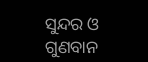ସୁନ୍ଦର ଓ ଗୁଣବାନ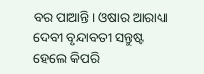ବର ପାଆନ୍ତି। ଓଷାର ଆରାଧ୍ୟା ଦେବୀ ବୃନ୍ଦାବତୀ ସନ୍ତୁଷ୍ଟ ହେଲେ କିପରି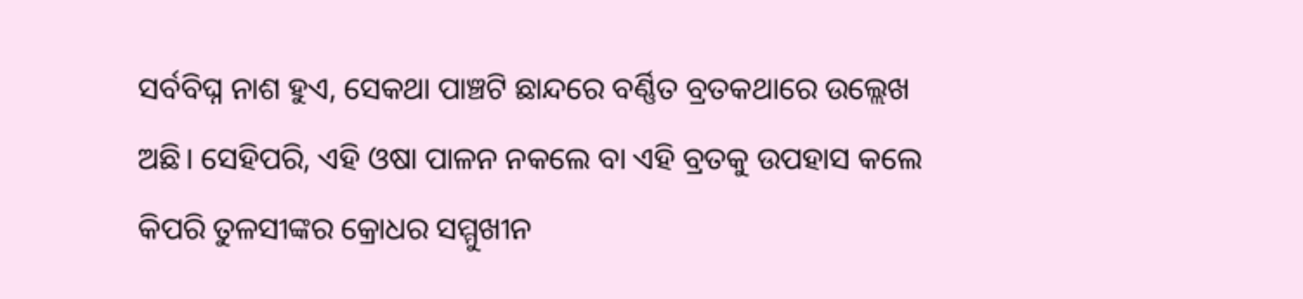ସର୍ବବିଘ୍ନ ନାଶ ହୁଏ, ସେକଥା ପାଞ୍ଚଟି ଛାନ୍ଦରେ ବର୍ଣ୍ଣିତ ବ୍ରତକଥାରେ ଉଲ୍ଲେଖ ଅଛି। ସେହିପରି, ଏହି ଓଷା ପାଳନ ନକଲେ ବା ଏହି ବ୍ରତକୁ ଉପହାସ କଲେ କିପରି ତୁଳସୀଙ୍କର କ୍ରୋଧର ସମ୍ମୁଖୀନ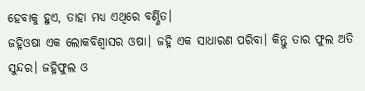ହେବାକୁ ହୁଏ, ତାହା ମଧ୍ୟ ଏଥିରେ ବର୍ଣ୍ଣିତ।
ଜହ୍ନିଓଷା ଏକ ଲୋକବିଶ୍ୱାସର ଓଷା। ଜହ୍ନି ଏକ ସାଧାରଣ ପରିବା। କିନ୍ତୁ ତାର ଫୁଲ ଅତି ସୁନ୍ଦର। ଜହ୍ନିଫୁଲ ଓ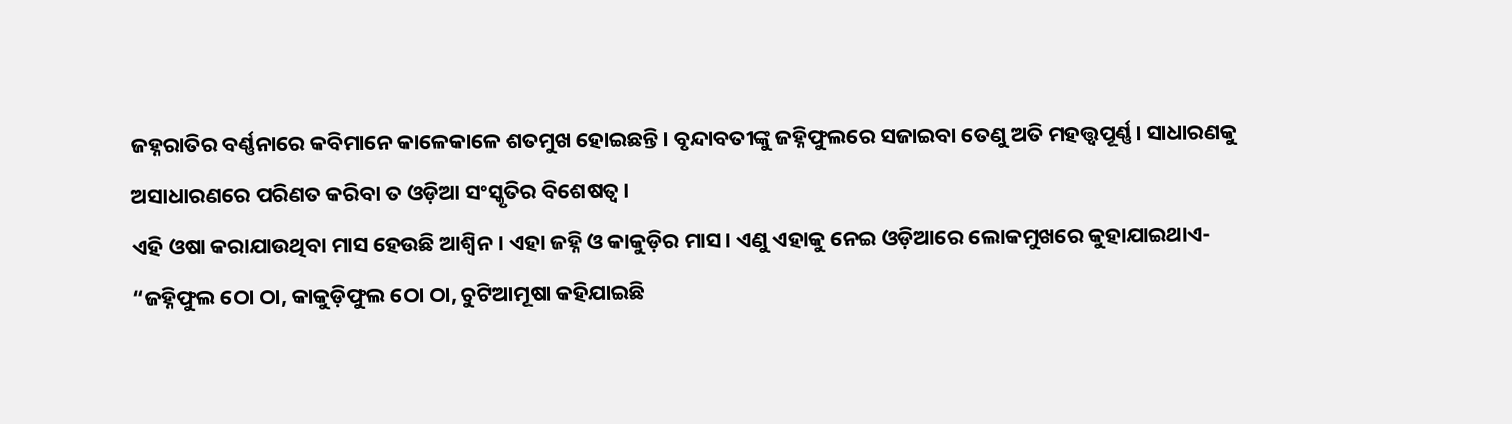ଜହ୍ନରାତିର ବର୍ଣ୍ଣନାରେ କବିମାନେ କାଳେକାଳେ ଶତମୁଖ ହୋଇଛନ୍ତି। ବୃନ୍ଦାବତୀଙ୍କୁ ଜହ୍ନିଫୁଲରେ ସଜାଇବା ତେଣୁ ଅତି ମହତ୍ତ୍ୱପୂର୍ଣ୍ଣ। ସାଧାରଣକୁ ଅସାଧାରଣରେ ପରିଣତ କରିବା ତ ଓଡ଼ିଆ ସଂସ୍କୃତିର ବିଶେଷତ୍ୱ।
ଏହି ଓଷା କରାଯାଉଥିବା ମାସ ହେଉଛି ଆଶ୍ୱିନ। ଏହା ଜହ୍ନି ଓ କାକୁଡ଼ିର ମାସ। ଏଣୁ ଏହାକୁ ନେଇ ଓଡ଼ିଆରେ ଲୋକମୁଖରେ କୁହାଯାଇଥାଏ- “ଜହ୍ନିଫୁଲ ଠୋ ଠା, କାକୁଡ଼ିଫୁଲ ଠୋ ଠା, ଚୁଟିଆମୂଷା କହିଯାଇଛି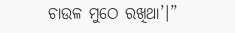ଚାଉଳ ମୁଠେ ରଖିଥା’।”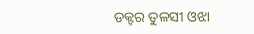ଡକ୍ଟର ତୁଳସୀ ଓଝା